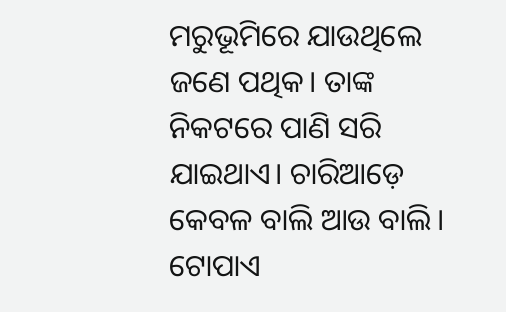ମରୁଭୂମିରେ ଯାଉଥିଲେ ଜଣେ ପଥିକ। ତାଙ୍କ ନିକଟରେ ପାଣି ସରି ଯାଇଥାଏ। ଚାରିଆଡ଼େ କେବଳ ବାଲି ଆଉ ବାଲି। ଟୋପାଏ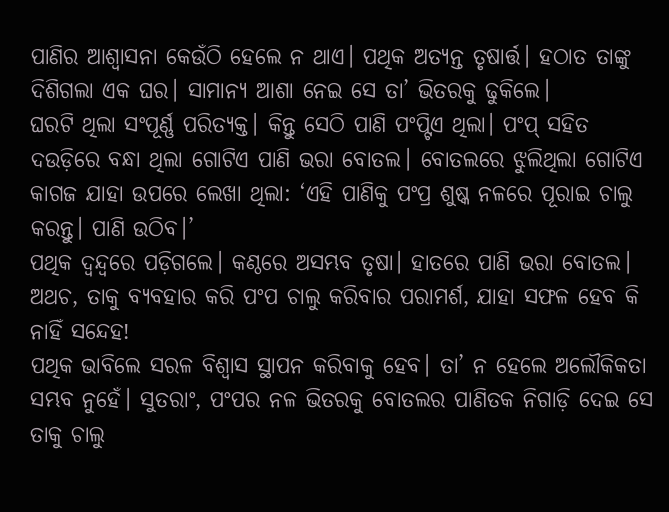ପାଣିର ଆଶ୍ବାସନା କେଉଁଠି ହେଲେ ନ ଥାଏ। ପଥିକ ଅତ୍ୟନ୍ତ ତୃଷାର୍ତ୍ତ। ହଠାତ ତାଙ୍କୁ ଦିଶିଗଲା ଏକ ଘର। ସାମାନ୍ୟ ଆଶା ନେଇ ସେ ତା’ ଭିତରକୁ ଢୁକିଲେ।
ଘରଟି ଥିଲା ସଂପୂର୍ଣ୍ଣ ପରିତ୍ୟକ୍ତ। କିନ୍ତୁ ସେଠି ପାଣି ପଂପ୍ଟିଏ ଥିଲା। ପଂପ୍ ସହିତ ଦଉଡ଼ିରେ ବନ୍ଧା ଥିଲା ଗୋଟିଏ ପାଣି ଭରା ବୋତଲ। ବୋତଲରେ ଝୁଲିଥିଲା ଗୋଟିଏ କାଗଜ ଯାହା ଉପରେ ଲେଖା ଥିଲା: ‘ଏହି ପାଣିକୁ ପଂପ୍ର ଶୁଷ୍କ ନଳରେ ପୂରାଇ ଚାଲୁ କରନ୍ତୁ। ପାଣି ଉଠିବ।’
ପଥିକ ଦ୍ବନ୍ଦ୍ବରେ ପଡ଼ିଗଲେ। କଣ୍ଠରେ ଅସମ୍ଭବ ତୃଷା। ହାତରେ ପାଣି ଭରା ବୋତଲ। ଅଥଚ, ତାକୁ ବ୍ୟବହାର କରି ପଂପ ଚାଲୁ କରିବାର ପରାମର୍ଶ, ଯାହା ସଫଳ ହେବ କି ନାହିଁ ସନ୍ଦେହ!
ପଥିକ ଭାବିଲେ ସରଳ ବିଶ୍ବାସ ସ୍ଥାପନ କରିବାକୁ ହେବ। ତା’ ନ ହେଲେ ଅଲୌକିକତା ସମ୍ଭବ ନୁହେଁ। ସୁତରାଂ, ପଂପର ନଳ ଭିତରକୁ ବୋତଲର ପାଣିତକ ନିଗାଡ଼ି ଦେଇ ସେ ତାକୁ ଚାଲୁ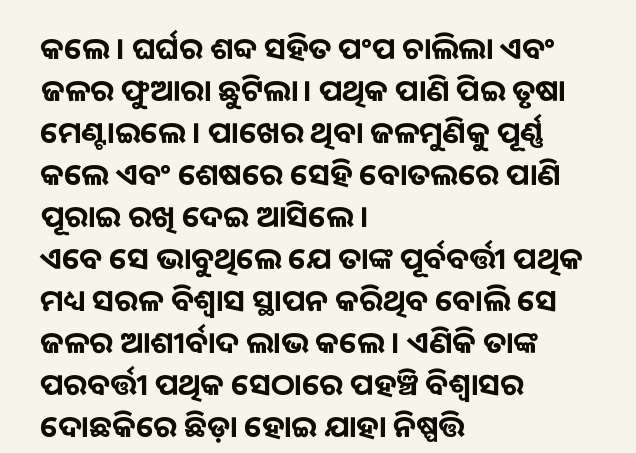କଲେ। ଘର୍ଘର ଶବ୍ଦ ସହିତ ପଂପ ଚାଲିଲା ଏବଂ ଜଳର ଫୁଆରା ଛୁଟିଲା। ପଥିକ ପାଣି ପିଇ ତୃଷା ମେଣ୍ଟାଇଲେ। ପାଖେର ଥିବା ଜଳମୁଣିକୁ ପୂର୍ଣ୍ଣ କଲେ ଏବଂ ଶେଷରେ ସେହି ବୋତଲରେ ପାଣି ପୂରାଇ ରଖି ଦେଇ ଆସିଲେ।
ଏବେ ସେ ଭାବୁଥିଲେ ଯେ ତାଙ୍କ ପୂର୍ବବର୍ତ୍ତୀ ପଥିକ ମଧ୍ୟ ସରଳ ବିଶ୍ବାସ ସ୍ଥାପନ କରିଥିବ ବୋଲି ସେ ଜଳର ଆଶୀର୍ବାଦ ଲାଭ କଲେ। ଏଣିକି ତାଙ୍କ ପରବର୍ତ୍ତୀ ପଥିକ ସେଠାରେ ପହଞ୍ଚି ବିଶ୍ବାସର ଦୋଛକିରେ ଛିଡ଼ା ହୋଇ ଯାହା ନିଷ୍ପତ୍ତି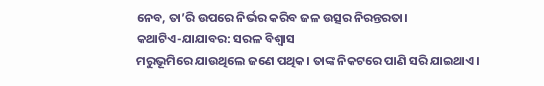ନେବ, ତା’ରି ଉପରେ ନିର୍ଭର କରିବ ଜଳ ଉତ୍ସର ନିରନ୍ତରତା।
କଥାଟିଏ-ଯାଯାବର: ସରଳ ବିଶ୍ବାସ
ମରୁଭୂମିରେ ଯାଉଥିଲେ ଜଣେ ପଥିକ। ତାଙ୍କ ନିକଟରେ ପାଣି ସରି ଯାଇଥାଏ।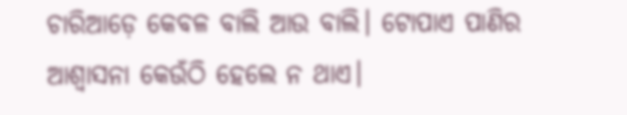ଚାରିଆଡ଼େ କେବଳ ବାଲି ଆଉ ବାଲି। ଟୋପାଏ ପାଣିର ଆଶ୍ବାସନା କେଉଁଠି ହେଲେ ନ ଥାଏ।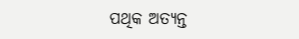ପଥିକ ଅତ୍ୟନ୍ତ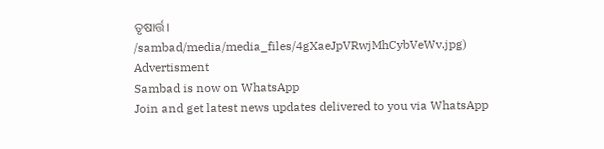ତୃଷାର୍ତ୍ତ।
/sambad/media/media_files/4gXaeJpVRwjMhCybVeWv.jpg)
Advertisment
Sambad is now on WhatsApp
Join and get latest news updates delivered to you via WhatsApp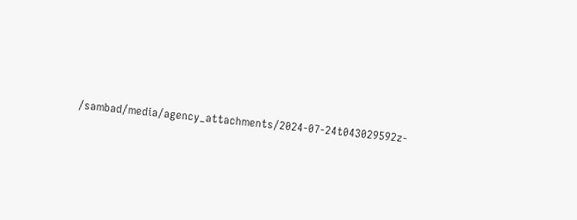/sambad/media/agency_attachments/2024-07-24t043029592z-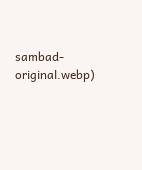sambad-original.webp)